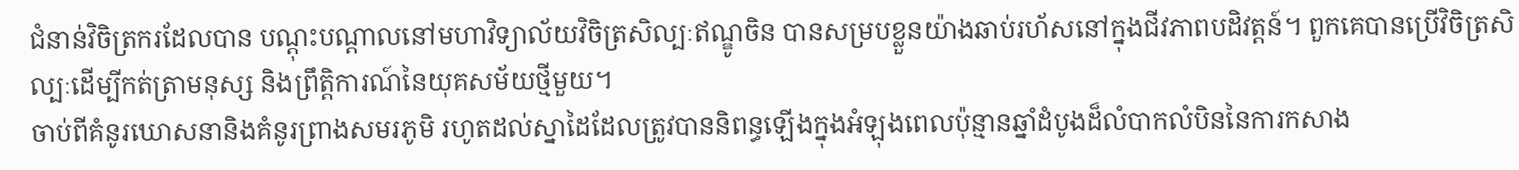ជំនាន់វិចិត្រករដែលបាន បណ្តុះបណ្តាលនៅមហាវិទ្យាល័យវិចិត្រសិល្បៈឥណ្ឌូចិន បានសម្របខ្លួនយ៉ាងឆាប់រហ័សនៅក្នុងជីវភាពបដិវត្តន៍។ ពួកគេបានប្រើវិចិត្រសិល្បៈដើម្បីកត់ត្រាមនុស្ស និងព្រឹត្តិការណ៍នៃយុគសម័យថ្មីមួយ។
ចាប់ពីគំនូរឃោសនានិងគំនូរព្រាងសមរភូមិ រហូតដល់ស្នាដៃដែលត្រូវបាននិពន្ធឡើងក្នុងអំឡុងពេលប៉ុន្មានឆ្នាំដំបូងដ៏លំបាកលំបិននៃការកសាង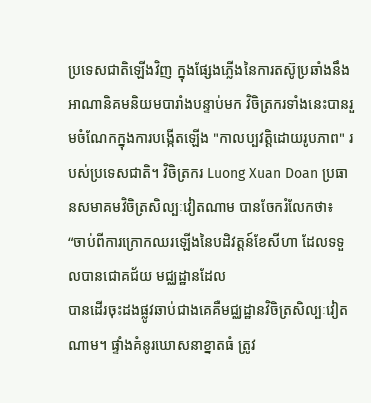ប្រទេសជាតិឡើងវិញ ក្នុងផ្សែងភ្លើងនៃការតស៊ូប្រឆាំងនឹងអាណានិគមនិយមបារាំងបន្ទាប់មក វិចិត្រករទាំងនេះបានរួមចំណែកក្នុងការបង្កើតឡើង "កាលប្បវត្តិដោយរូបភាព" របស់ប្រទេសជាតិ។ វិចិត្រករ Luong Xuan Doan ប្រធានសមាគមវិចិត្រសិល្បៈវៀតណាម បានចែករំលែកថា៖
“ចាប់ពីការក្រោកឈរឡើងនៃបដិវត្តន៍ខែសីហា ដែលទទួលបានជោគជ័យ មជ្ឈដ្ឋានដែល
បានដើរចុះដងផ្លូវឆាប់ជាងគេគឺមជ្ឈដ្ឋានវិចិត្រសិល្បៈវៀតណាម។ ផ្ទាំងគំនូរឃោសនាខ្នាតធំ ត្រូវ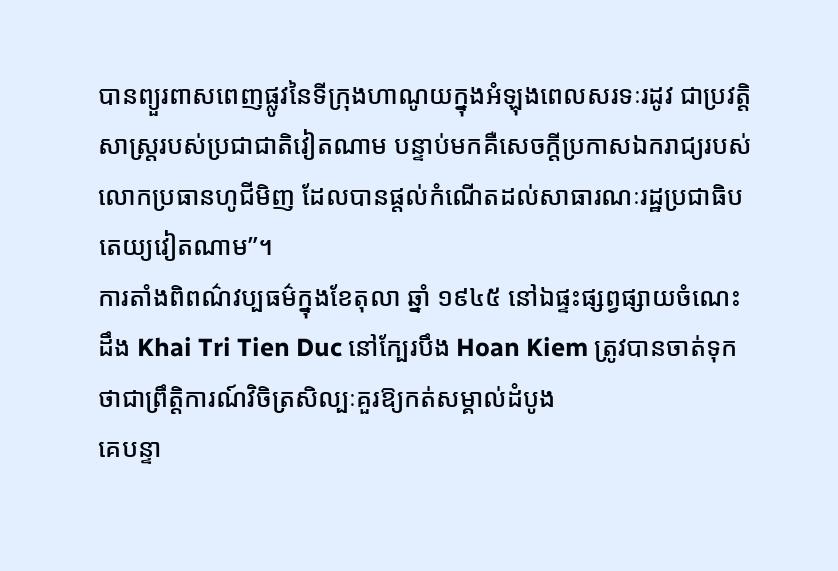បានព្យួរពាសពេញផ្លូវនៃទីក្រុងហាណូយក្នុងអំឡុងពេលសរទៈរដូវ ជាប្រវត្តិសាស្ត្ររបស់ប្រជាជាតិវៀតណាម បន្ទាប់មកគឺសេចក្តីប្រកាសឯករាជ្យរបស់លោកប្រធានហូជីមិញ ដែលបានផ្តល់កំណើតដល់សាធារណៈរដ្ឋប្រជាធិបតេយ្យវៀតណាម”។
ការតាំងពិពណ៌វប្បធម៌ក្នុងខែតុលា ឆ្នាំ ១៩៤៥ នៅឯផ្ទះផ្សព្វផ្សាយចំណេះដឹង Khai Tri Tien Duc នៅក្បែរបឹង Hoan Kiem ត្រូវបានចាត់ទុកថាជាព្រឹត្តិការណ៍វិចិត្រសិល្បៈគួរឱ្យកត់សម្គាល់ដំបូង
គេបន្ទា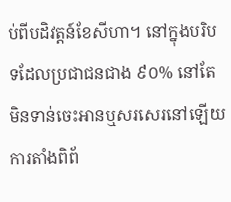ប់ពីបដិវត្តន៍ខែសីហា។ នៅក្នុងបរិបទដែលប្រជាជនជាង ៩០% នៅតែមិនទាន់ចេះអានឬសរសេរនៅឡើយ ការតាំងពិព័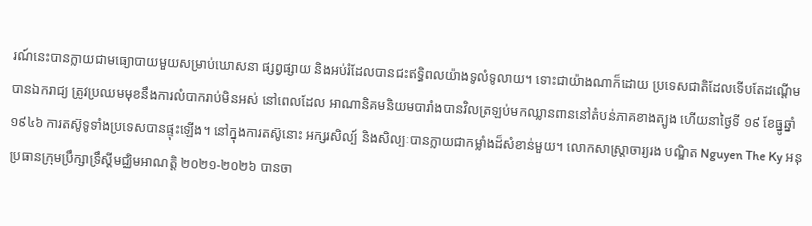រណ៍នេះបានក្លាយជាមធ្យោបាយមួយសម្រាប់ឃោសនា ផ្សព្វផ្សាយ និងអប់រំដែលបានជះឥទ្ធិពលយ៉ាងទូលំទូលាយ។ ទោះជាយ៉ាងណាក៏ដោយ ប្រទេសជាតិដែលទើបតែដណ្ដើមបានឯករាជ្យ ត្រូវប្រឈមមុខនឹងការលំបាករាប់មិនអស់ នៅពេលដែល អាណានិគមនិយមបារាំងបានវិលត្រឡប់មកឈ្លានពាននៅតំបន់ភាគខាងត្បូង ហើយនាថ្ងៃទី ១៩ ខែធ្នូឆ្នាំ ១៩៤៦ ការតស៊ូទូទាំងប្រទេសបានផ្ទុះឡើង។ នៅក្នុងការតស៊ូនោះ អក្សរសិល្ប៍ និងសិល្បៈបានក្លាយជាកម្លាំងដ៏សំខាន់មួយ។ លោកសាស្ត្រាចារ្យរង បណ្ឌិត Nguyen The Ky អនុប្រធានក្រុមប្រឹក្សាទ្រឹស្ដីមជ្ឈិមអាណត្តិ ២០២១-២០២៦ បានចា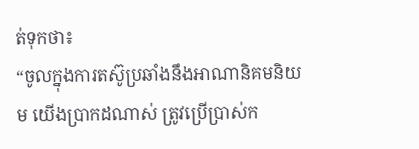ត់ទុកថា៖
“ចូលក្នុងការតស៊ូប្រឆាំងនឹងអាណានិគមនិយម យើងប្រាកដណាស់ ត្រូវប្រើប្រាស់ក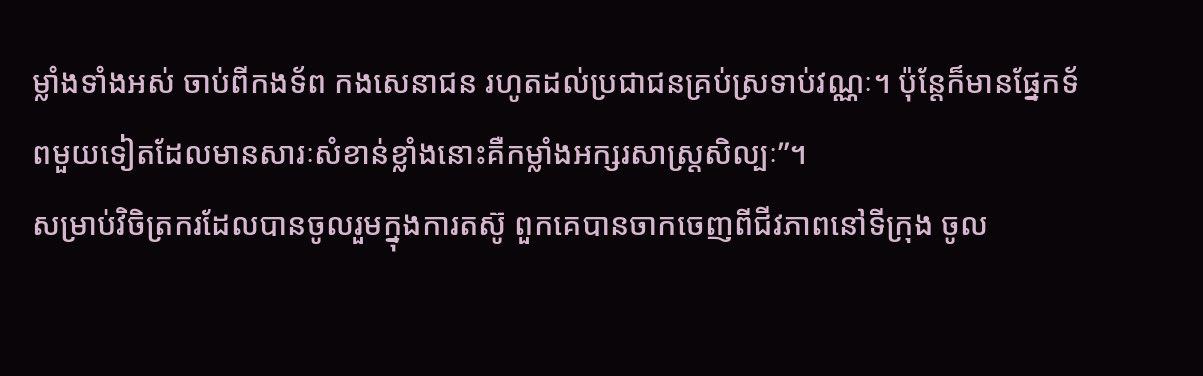ម្លាំងទាំងអស់ ចាប់ពីកងទ័ព កងសេនាជន រហូតដល់ប្រជាជនគ្រប់ស្រទាប់វណ្ណៈ។ ប៉ុន្តែក៏មានផ្នែកទ័ពមួយទៀតដែលមានសារៈសំខាន់ខ្លាំងនោះគឺកម្លាំងអក្សរសាស្ត្រសិល្បៈ”។
សម្រាប់វិចិត្រករដែលបានចូលរួមក្នុងការតស៊ូ ពួកគេបានចាកចេញពីជីវភាពនៅទីក្រុង ចូល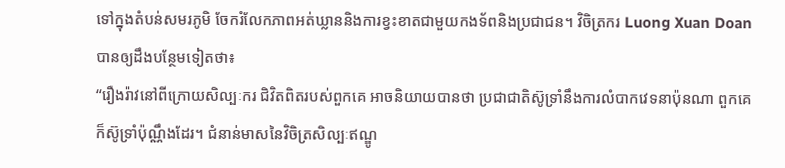ទៅក្នុងតំបន់សមរភូមិ ចែករំលែកភាពអត់ឃ្លាននិងការខ្វះខាតជាមួយកងទ័ពនិងប្រជាជន។ វិចិត្រករ Luong Xuan Doan បានឲ្យដឹងបន្ថែមទៀតថា៖
“រឿងរ៉ាវនៅពីក្រោយសិល្បៈករ ជិវិតពិតរបស់ពួកគេ អាចនិយាយបានថា ប្រជាជាតិស៊ូទ្រាំនឹងការលំបាកវេទនាប៉ុនណា ពួកគេក៏ស៊ូទ្រាំប៉ុណ្ណឹងដែរ។ ជំនាន់មាសនៃវិចិត្រសិល្បៈឥណ្ឌូ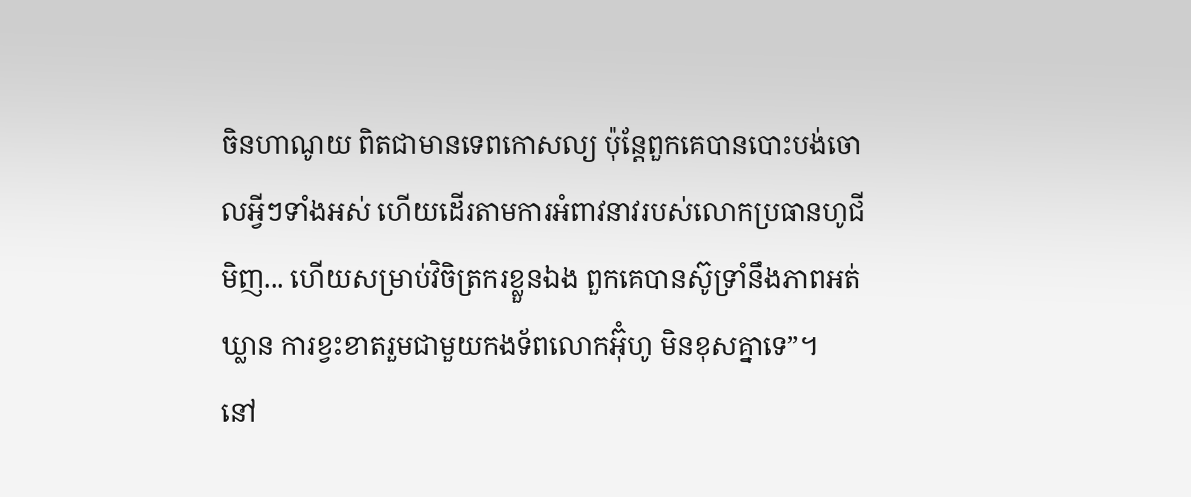ចិនហាណូយ ពិតជាមានទេពកោសល្យ ប៉ុន្តែពួកគេបានបោះបង់ចោលអ្វីៗទាំងអស់ ហើយដើរតាមការអំពាវនាវរបស់លោកប្រធានហូជីមិញ... ហើយសម្រាប់វិចិត្រករខ្លួនឯង ពួកគេបានស៊ូទ្រាំនឹងភាពអត់ឃ្លាន ការខ្វះខាតរួមជាមួយកងទ័ពលោកអ៊ុំហូ មិនខុសគ្នាទេ”។
នៅ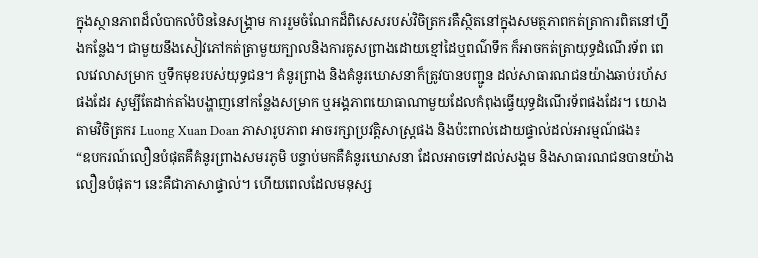ក្នុងស្ថានភាពដ៏លំបាកលំបិននៃសង្គ្រាម ការរួមចំណែកដ៏ពិសេសរបស់វិចិត្រករគឺស្ថិតនៅក្នុងសមត្ថភាពកត់ត្រាការពិតនៅហ្នឹងកន្លែង។ ជាមួយនឹងសៀវភៅកត់ត្រាមួយក្បាលនិងការគូសព្រាងដោយខ្មៅដៃឬពណ៌ទឹក ក៏អាចកត់ត្រាយុទ្ធដំណើរទ័ព ពេលវេលាសម្រាក ឬទឹកមុខរបស់យុទ្ធជន។ គំនូរព្រាង និងគំនូរឃោសនាក៏ត្រូវបានបញ្ជូន ដល់សាធារណជនយ៉ាងឆាប់រហ័សផងដែរ សូម្បីតែដាក់តាំងបង្ហាញនៅកន្លែងសម្រាក ឬអង្គភាពយោធាណាមួយដែលកំពុងធ្វើយុទ្ធដំណើរទ័ពផងដែរ។ យោងតាមវិចិត្រករ Luong Xuan Doan ភាសារូបភាព អាចរក្សាប្រវត្តិសាស្ត្រផង និងប៉ះពាល់ដោយផ្ទាល់ដល់អារម្មណ៍ផង៖
“ឧបករណ៍លឿនបំផុតគឺគំនូរព្រាងសមរភូមិ បន្ទាប់មកគឺគំនូរឃោសនា ដែលអាចទៅដល់សង្គម និងសាធារណជនបានយ៉ាងលឿនបំផុត។ នេះគឺជាភាសាផ្ទាល់។ ហើយពេលដែលមនុស្ស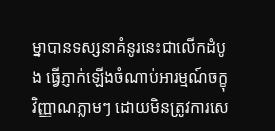ម្នាបានទស្សនាគំនូរនេះជាលើកដំបូង ធ្វើភ្ញាក់ឡើងចំណាប់អារម្មណ៍ចក្ខុវិញ្ញាណភ្លាមៗ ដោយមិនត្រូវការសេ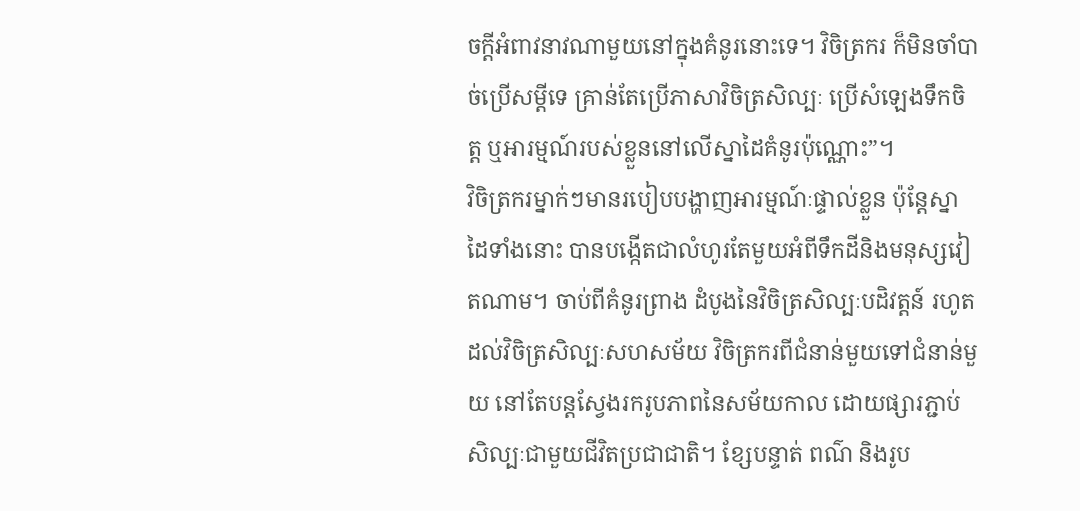ចក្ដីអំពាវនាវណាមួយនៅក្នុងគំនូរនោះទេ។ វិចិត្រករ ក៏មិនចាំបាច់ប្រើសម្ដីទេ គ្រាន់តែប្រើភាសាវិចិត្រសិល្បៈ ប្រើសំឡេងទឹកចិត្ត ឬអារម្មណ៍របស់ខ្លួននៅលើស្នាដៃគំនូរប៉ុណ្ណោះ”។
វិចិត្រករម្នាក់ៗមានរបៀបបង្ហាញអារម្មណ៍ៈផ្ទាល់ខ្លួន ប៉ុន្តែស្នាដៃទាំងនោះ បានបង្កើតជាលំហូរតែមួយអំពីទឹកដីនិងមនុស្សវៀតណាម។ ចាប់ពីគំនូរព្រាង ដំបូងនៃវិចិត្រសិល្បៈបដិវត្តន៍ រហូតដល់វិចិត្រសិល្បៈសហសម័យ វិចិត្រករពីជំនាន់មួយទៅជំនាន់មួយ នៅតែបន្តស្វែងរករូបភាពនៃសម័យកាល ដោយផ្សារភ្ជាប់សិល្បៈជាមួយជីវិតប្រជាជាតិ។ ខ្សែបន្ទាត់ ពណ៌ និងរូប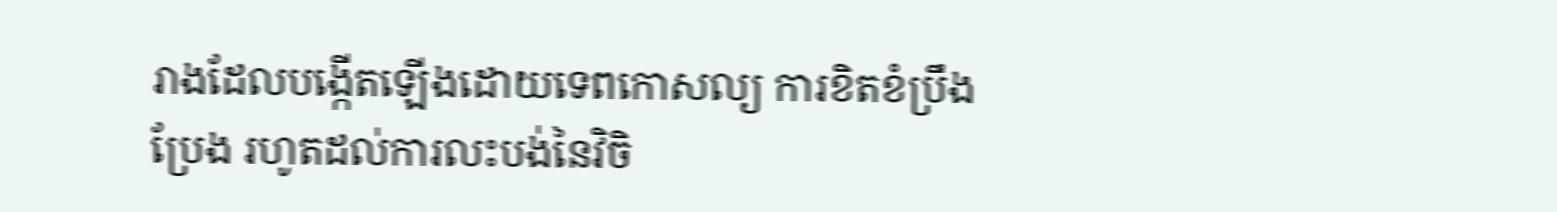រាងដែលបង្កើតឡើងដោយទេពកោសល្យ ការខិតខំប្រឹងប្រែង រហូតដល់ការលះបង់នៃវិចិ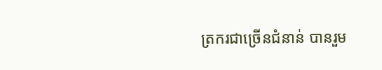ត្រករជាច្រើនជំនាន់ បានរួម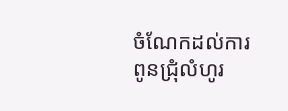ចំណែកដល់ការពូនជ្រុំលំហូរ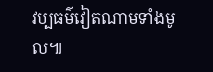វប្បធម៌វៀតណាមទាំងមូល៕